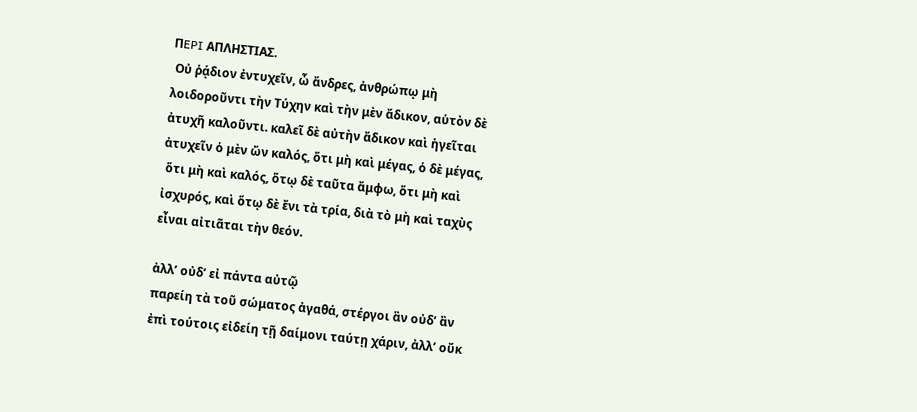ΠEPI ΑΠΛΗΣΤΙΑΣ.
 Οὐ ῥᾴδιον ἐντυχεῖν, ὦ ἄνδρες, ἀνθρώπῳ μὴ
λοιδοροῦντι τὴν Τύχην καὶ τὴν μὲν ἄδικον, αὑτὸν δὲ
ἀτυχῆ καλοῦντι. καλεῖ δὲ αὐτὴν ἄδικον καὶ ἡγεῖται
ἀτυχεῖν ὁ μὲν ὤν καλός, ὅτι μὴ καὶ μέγας, ὁ δὲ μέγας,
 ὅτι μὴ καὶ καλός, ὅτῳ δὲ ταῦτα ἄμφω, ὅτι μὴ καὶ
ἰσχυρός, καὶ ὅτῳ δὲ ἔνι τὰ τρία, διὰ τὸ μὴ καὶ ταχὺς
εἶναι αἰτιᾶται τὴν θεόν.

ἀλλ’ οὐδ’ εἰ πάντα αὐτῷ
παρείη τὰ τοῦ σώματος ἀγαθά, στέργοι ἂν οὐδ’ ἂν
ἐπὶ τούτοις εἰδείη τῇ δαίμονι ταύτῃ χάριν, ἀλλ’ οὔκ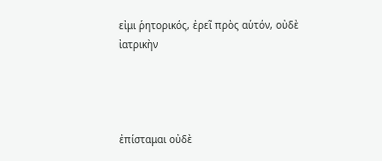εἰμι ῥητορικός, ἐρεῖ πρὸς αὑτόν, οὐδὲ ἰατρικὴν




ἐπίσταμαι οὐδὲ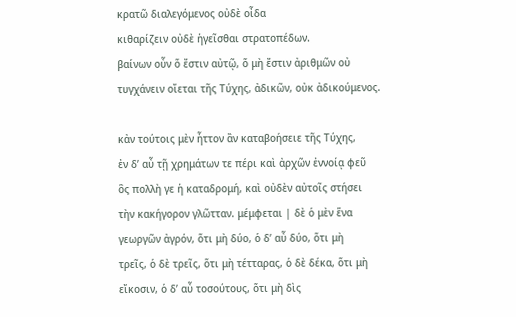κρατῶ διαλεγόμενος οὐδὲ οἶδα
κιθαρίζειν οὐδὲ ἡγεῖσθαι στρατοπέδων.
βαίνων οὖν ὅ ἔστιν αὐτῷ, ὅ μὴ ἔστιν ἀριθμῶν οὐ
τυγχάνειν οἴεται τῆς Τύχης, ἀδικῶν, οὐκ ἀδικούμενος.

κἀν τούτοις μὲν ἦττον ἂν καταβοήσειε τῆς Τύχης,
ἐν δ’ αὖ τῇ χρημάτων τε πέρι καὶ ἀρχῶν ἐννοίᾳ φεῦ
ὃς πολλὴ γε ἡ καταδρομή, καὶ οὐδὲν αὐτοῖς στήσει
τὴν κακήγορον γλῶτταν. μέμφεται | δὲ ὁ μὲν ἕνα
γεωργῶν ἀγρόν, ὅτι μὴ δύο, ὁ δ’ αὖ δύο, ὅτι μὴ
τρεῖς, ὁ δὲ τρεῖς, ὅτι μὴ τέτταρας, ὁ δὲ δέκα, ὅτι μὴ
εἴκοσιν, ὁ δ’ αὖ τοσούτους, ὅτι μὴ δὶς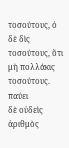τοσούτους, ὁ
δὲ δὶς τοσούτους, ὅτι μὴ πολλάκις τοσούτους. παύει
δὲ οὐδεὶς ἀριθμὸς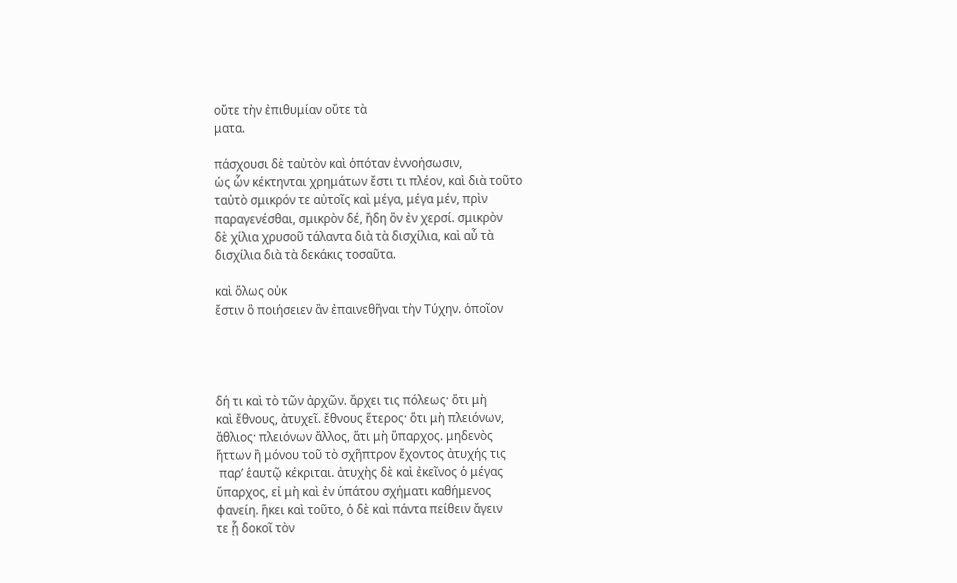οὔτε τὴν ἐπιθυμίαν οὔτε τὰ
ματα.

πάσχουσι δὲ ταὐτὸν καὶ ὁπόταν ἐννοήσωσιν,
ὡς ὧν κέκτηνται χρημάτων ἔστι τι πλέον, καὶ διὰ τοῦτο
ταὐτὸ σμικρόν τε αὐτοῖς καὶ μέγα, μέγα μέν, πρὶν
παραγενέσθαι, σμικρὸν δέ, ἤδη ὂν ἐν χερσί. σμικρὸν
δὲ χίλια χρυσοῦ τάλαντα διὰ τὰ δισχίλια, καὶ αὖ τὰ
δισχίλια διὰ τὰ δεκάκις τοσαῦτα.

καὶ ὅλως οὐκ
ἔστιν ὃ ποιήσειεν ἂν ἐπαινεθῆναι τὴν Τύχην. ὁποῖον




δή τι καὶ τὸ τῶν ἀρχῶν. ἄρχει τις πόλεως· ὅτι μὴ
καὶ ἔθνους, ἀτυχεῖ. ἔθνους ἕτερος· ὅτι μὴ πλειόνων,
ἄθλιος· πλειόνων ἄλλος, ἅτι μὴ ὕπαρχος. μηδενὸς
ἥττων ἢ μόνου τοῦ τὸ σχῆπτρον ἔχοντος ἀτυχής τις
 παρ’ ἑαυτῷ κέκριται. ἀτυχὴς δὲ καὶ ἐκεῖνος ὁ μέγας
ὕπαρχος, εἰ μὴ καὶ ἐν ὑπάτου σχήματι καθήμενος
φανείη. ἥκει καὶ τοῦτο, ὁ δὲ καὶ πάντα πείθειν ἄγειν
τε ᾗ δοκοῖ τὸν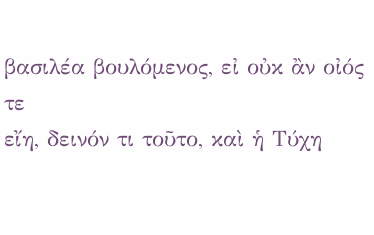βασιλέα βουλόμενος, εἰ οὐκ ἂν οἰός τε
εἴη, δεινόν τι τοῦτο, καὶ ἡ Τύχη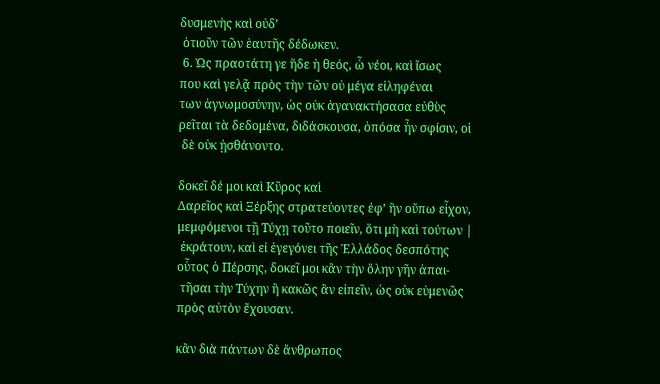δυσμενὴς καὶ οὐδ’
 ὁτιοῦν τῶν ἑαυτῆς δέδωκεν.
 6. Ὡς πραοτάτη γε ἥδε ἡ θεός, ὦ νέοι, καὶ ἴσως
που καὶ γελᾷ πρὸς τὴν τῶν οὐ μέγα εἰληφέναι
των ἀγνωμοσύνην, ὡς οὐκ ἀγανακτήσασα εὐθὺς
ρεῖται τὰ δεδομένα, διδάσκουσα, ὁπόσα ἦν σφίσιν, οἱ
 δὲ οὐκ ᾐσθάνοντο.

δοκεῖ δέ μοι καὶ Κῦρος καὶ
Δαρεῖος καὶ Ξέρξης στρατεύοντες ἐφ’ ἣν οὔπω εἶχον,
μεμφόμενοι τῇ Τύχῃ τοῦτο ποιεῖν, ὅτι μὴ καὶ τούτων |
 ἐκράτουν, καὶ εἰ ἐγεγόνει τῆς Ἑλλάδος δεσπότης
οὗτος ὁ Πέρσης, δοκεῖ μοι κἂν τὴν ὅλην γῆν ἀπαι-
 τῆσαι τὴν Τύχην ἢ κακῶς ἂν εἰπεῖν, ὡς οὐκ εὐμενῶς
πρὸς αὐτὸν ἔχουσαν.

κἂν διὰ πάντων δὲ ἄνθρωπος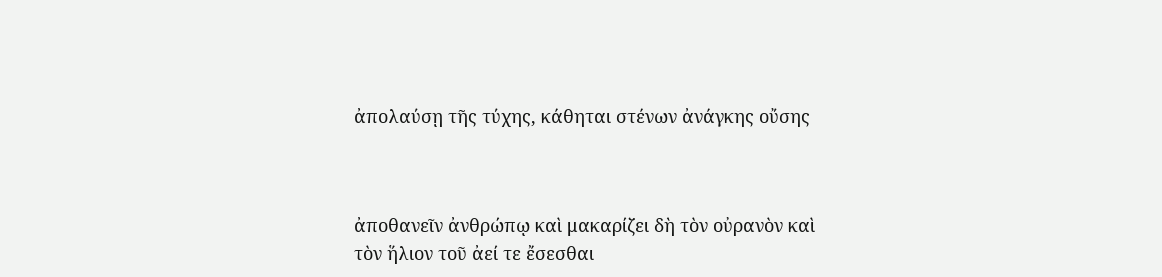ἀπολαύσῃ τῆς τύχης, κάθηται στένων ἀνάγκης οὔσης



ἀποθανεῖν ἀνθρώπῳ καὶ μακαρίζει δὴ τὸν οὐρανὸν καὶ
τὸν ἥλιον τοῦ ἀεί τε ἔσεσθαι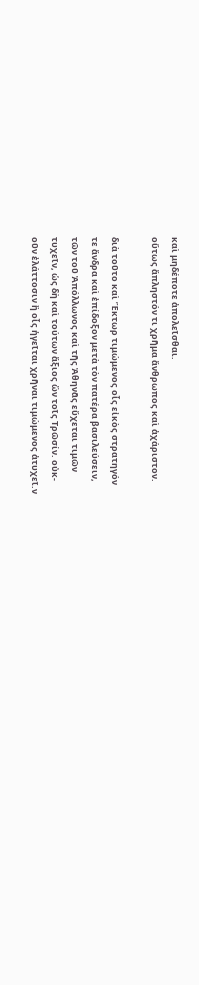καὶ μηδέποτε ἀπολεῖσθαι.
οὕτως ἄπληστόν τι χρῆμα ἄνθρωπος καὶ ἀχάριστον.

διὰ τοῦτο καὶ Ἕκτωρ τιμώμενος οἷς εἰκὸς στρατηγόν
τε ἄνδρα καὶ ἐπίδοξον μετὰ τὸν πατέρα βασιλεύσειν,
τῶν τοῦ Ἀπόλλωνος καὶ τῆς Ἀθηνᾶς εὔχεται τιμῶν
τυχεῖν, ὡς δὴ καὶ τούτων ἄξιος ὢν τοῖς Τρῶσίν. οὐκ-
οῦν ἐλάττοσιν ἢ οἷς ἡγεῖται χρῆναι τιμώμενος ἀτυχεῖ.ν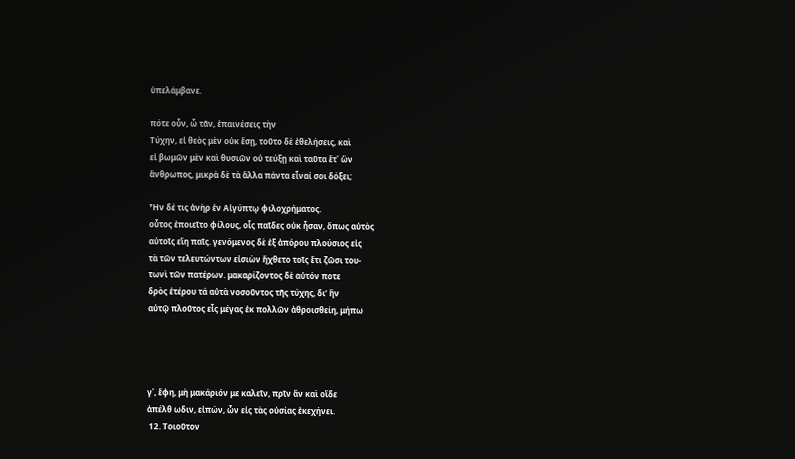ὑπελάμβανε.

πότε οὖν, ὦ τᾶν, ἐπαινέσεις τὴν
Τύχην, εἰ θεὸς μὲν οὐκ ἔσῃ, τοῦτο δὲ ἐθελήσεις, καὶ
εἰ βωμῶν μὲν καὶ θυσιῶν οὐ τεύξῃ καὶ ταῦτα ἔτ᾿ ὢν
ἄνθρωπος, μικρὰ δὲ τὰ ἄλλα πάντα εἶναί σοι δόξει;

Ἦν δέ τις ἀνὴρ ἐν Αἰγύπτῳ φιλοχρήματος.
οὗτος ἐποιεῖτο φίλους, οἷς παῖδες οὐκ ἦσαν, ὅπως αὐτὸς
αὐτοῖς εἴη παῖς. γενόμενος δὲ ἐξ ἀπόρου πλούσιος εἰς
τὰ τῶν τελευτώντων εἰσιὼν ἤχθετο τοῖς ἔτι ζῶσι του-
τωνὶ τῶν πατέρων. μακαρίζοντος δὲ αὐτόν ποτε
δρὸς ἑτέρου τά αὐτὰ νοσοῦντος τῆς τύχης, δι’ ἣν
αὐτῷ πλοῦτος εἶς μέγας ἐκ πολλῶν ἀθροισθείη, μήπω




γ᾿, ἔφη, μὴ μακάριόν με καλεῖν, πρῖν ἄν καὶ οἵδε
ἀπέλθ ωδιν, εἰπών, ὧν εἰς τὰς οὐσίας ἐκεχήνει.
 12. Τοιοῦτον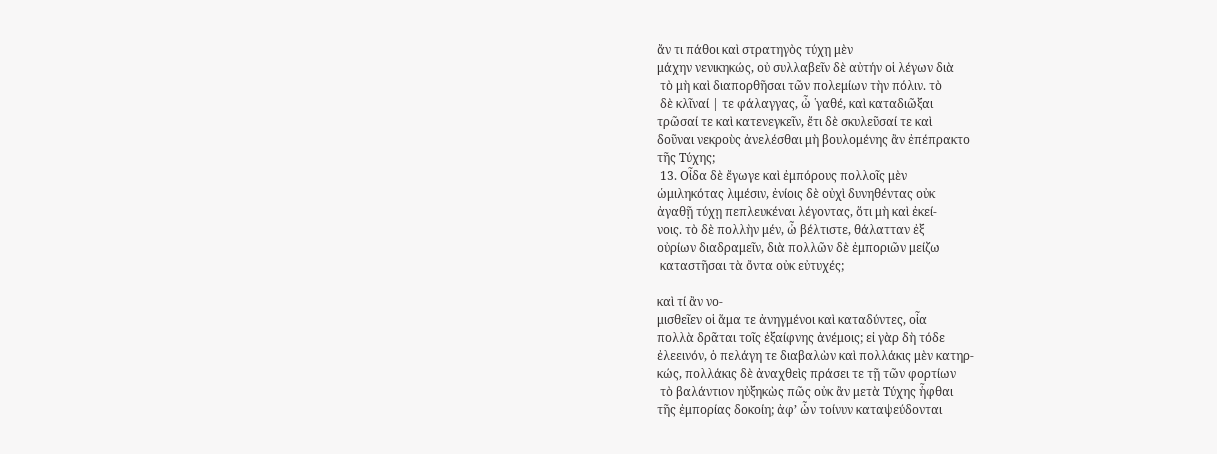ἄν τι πάθοι καὶ στρατηγὸς τύχη̣ μὲν
μάχην νενικηκώς, οὐ συλλαβεῖν δὲ αὐτήν οἱ λέγων διὰ
 τὸ μὴ καὶ διαπορθῆσαι τῶν πολεμίων τὴν πόλιν. τὸ
 δὲ κλῖναί | τε φάλαγγας, ὦ ῾γαθέ, καὶ καταδιῶξαι
τρῶσαί τε καὶ κατενεγκεῖν, ἔτι δὲ σκυλεῦσαί τε καὶ
δοῦναι νεκροὺς ἀνελέσθαι μὴ βουλομένης ἂν ἐπέπρακτο
τῆς Τύχης;
 13. Οἶδα δὲ ἔγωγε καὶ ἐμπόρους πολλοῖς μὲν
ὡμιληκότας λιμέσιν, ἐνίοις δὲ οὐχὶ δυνηθέντας οὐκ
ἀγαθῇ τύχῃ πεπλευκέναι λέγοντας, ὅτι μὴ καὶ ἐκεί-
νοις. τὸ δὲ πολλὴν μέν, ὦ βέλτιστε, θάλατταν ἐξ
οὐρίων διαδραμεῖν, διὰ πολλῶν δὲ ἐμποριῶν μείζω
 καταστῆσαι τὰ ὄντα οὐκ εὐτυχές;

καὶ τί ἂν νο-
μισθεῖεν οἱ ἅμα τε ἀνηγμένοι καὶ καταδύντες, οἷα
πολλὰ δρᾶται τοῖς ἐξαίφνης ἀνέμοις; εἰ γὰρ δὴ τόδε
ἐλεεινόν, ὁ πελάγη τε διαβαλὼν καὶ πολλάκις μὲν κατηρ-
κώς, πολλάκις δὲ ἀναχθεὶς πράσει τε τῇ τῶν φορτίων
 τὸ βαλάντιον ηὐξηκὼς πῶς οὐκ ἂν μετὰ Τύχης ἧφθαι
τῆς ἐμπορίας δοκοίη; ἀφ’ ὧν τοίνυν καταψεύδονται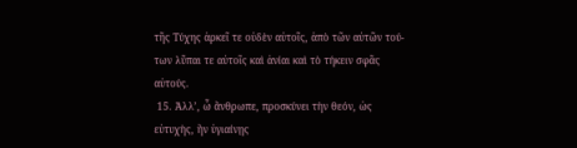τῆς Τύχης ἀρκεῖ τε οὐδὲν αὐτοῖς, ἀπὸ τῶν αὐτῶν τού-
των λῦπαι τε αὐτοῖς καὶ ἀνίαι καὶ τὸ τήκειν σφᾶς
αὐτούς.
 15. Ἀλλ’, ὦ ἄνθρωπε, προσκύνει τὴν θεόν, ὡς
εὐτυχὴς, ἢν ὑγιαίνῃς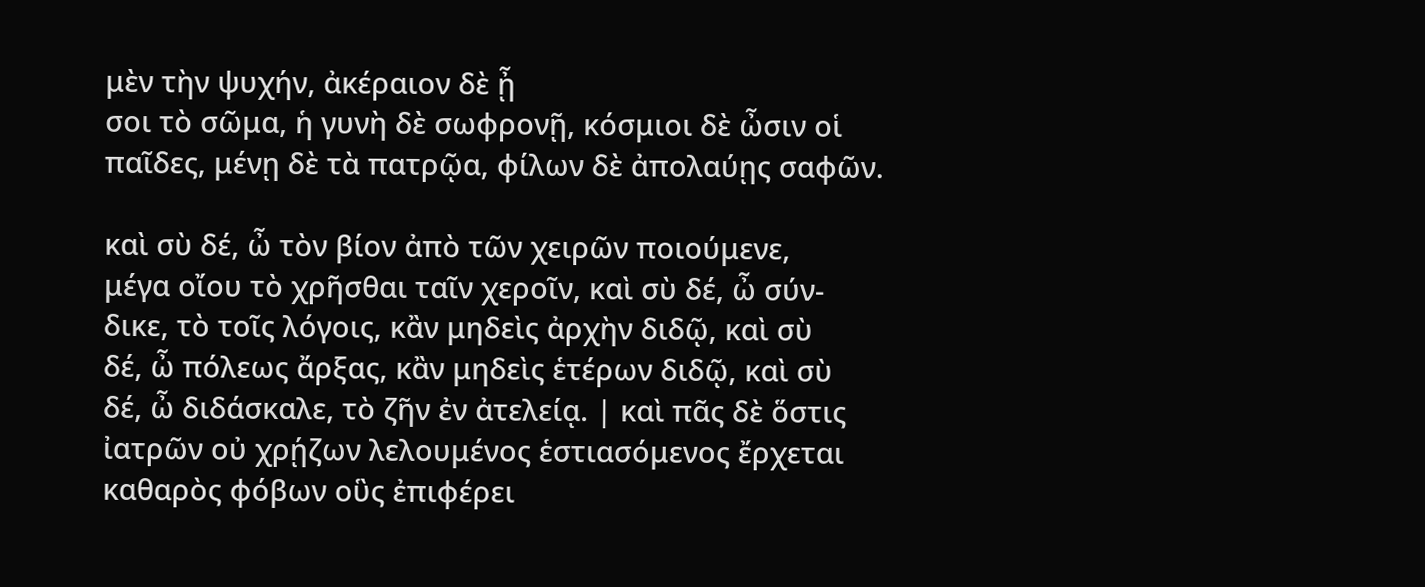μὲν τὴν ψυχήν, ἀκέραιον δὲ ᾖ
σοι τὸ σῶμα, ἡ γυνὴ δὲ σωφρονῇ, κόσμιοι δὲ ὦσιν οἱ
παῖδες, μένῃ δὲ τὰ πατρῷα, φίλων δὲ ἀπολαύῃς σαφῶν.

καὶ σὺ δέ, ὦ τὸν βίον ἀπὸ τῶν χειρῶν ποιούμενε,
μέγα οἴου τὸ χρῆσθαι ταῖν χεροῖν, καὶ σὺ δέ, ὦ σύν-
δικε, τὸ τοῖς λόγοις, κἂν μηδεὶς ἀρχὴν διδῷ, καὶ σὺ
δέ, ὦ πόλεως ἄρξας, κἂν μηδεὶς ἑτέρων διδῷ, καὶ σὺ
δέ, ὦ διδάσκαλε, τὸ ζῆν ἐν ἀτελείᾳ. | καὶ πᾶς δὲ ὅστις
ἰατρῶν οὐ χρῄζων λελουμένος ἑστιασόμενος ἔρχεται
καθαρὸς φόβων οὓς ἐπιφέρει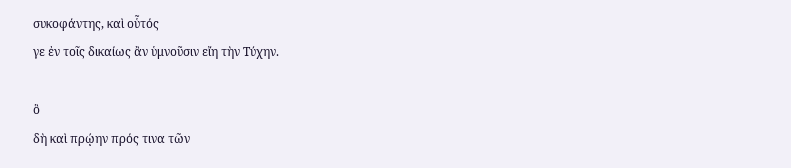συκοφάντης, καὶ οὗτός
γε ἐν τοῖς δικαίως ἂν ὑμνοῦσιν εἴη τὴν Τύχην.

ὃ
δὴ καὶ πρῴην πρός τινα τῶν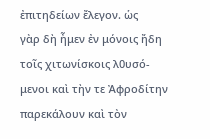ἐπιτηδείων ἔλεγον. ὡς
γὰρ δὴ ἦμεν ἐν μόνοις ἤδη τοῖς χιτωνίσκοις λ0υσό-
μενοι καὶ τὴν τε Ἀφροδίτην παρεκάλουν καὶ τὸν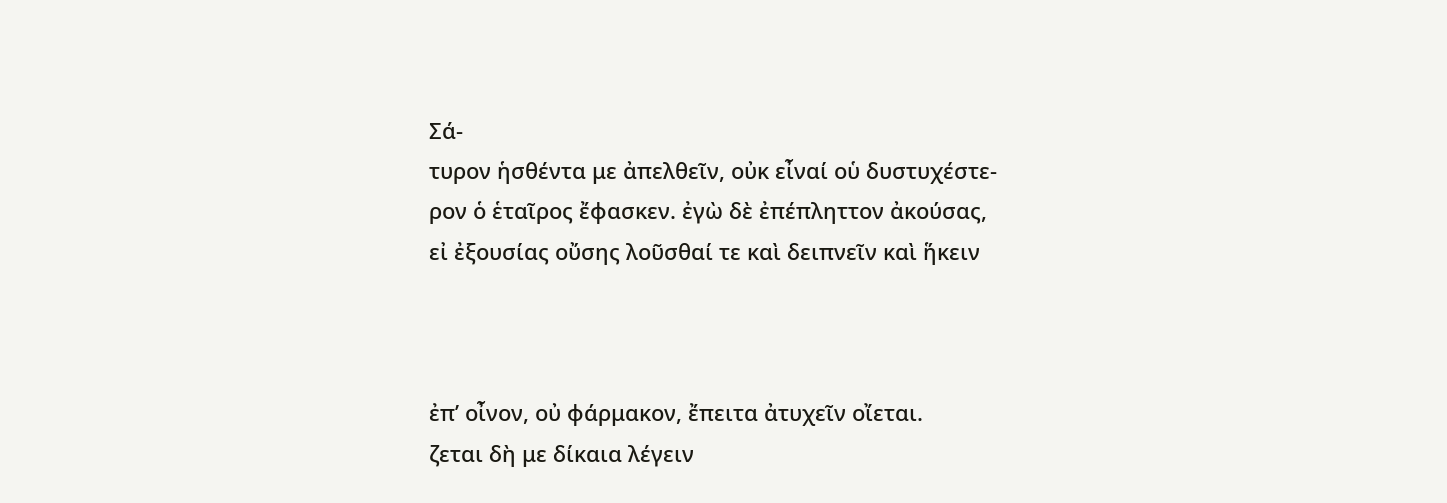Σά-
τυρον ἡσθέντα με ἀπελθεῖν, οὐκ εἶναί οὑ δυστυχέστε-
ρον ὁ ἑταῖρος ἔφασκεν. ἐγὼ δὲ ἐπέπληττον ἀκούσας,
εἰ ἐξουσίας οὔσης λοῦσθαί τε καὶ δειπνεῖν καὶ ἥκειν



ἐπ’ οἶνον, οὐ φάρμακον, ἔπειτα ἀτυχεῖν οἴεται.
ζεται δὴ με δίκαια λέγειν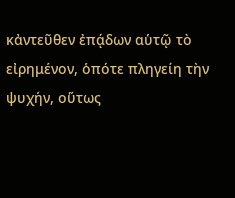κἀντεῦθεν ἐπᾴδων αὑτῷ τὸ
εἰρημένον, ὁπότε πληγείη τὴν ψυχήν, οὕτως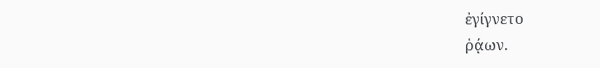ἐγίγνετο
ῥᾴων.